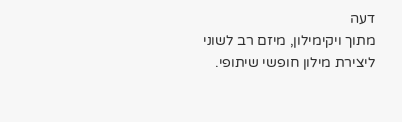דעה
מתוך ויקימילון, מיזם רב לשוני ליצירת מילון חופשי שיתופי.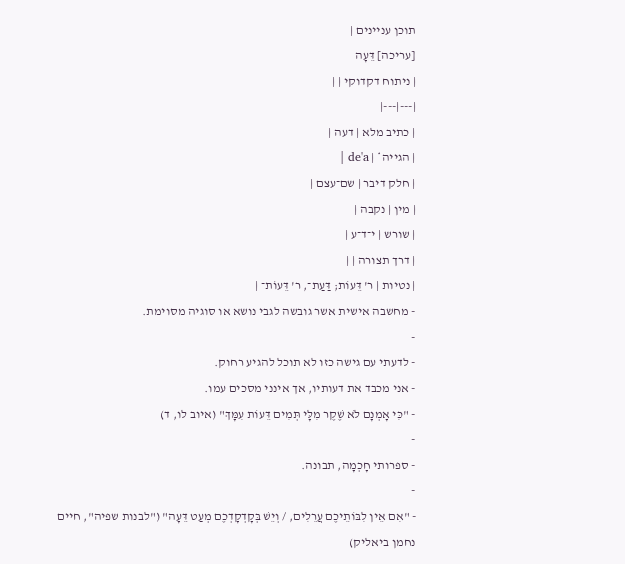תוכן עניינים |
[עריכה] דֵּעָה
| ניתוח דקדוקי | |
|---|---|
| כתיב מלא | דעה |
| הגייה* | de'a |
| חלק דיבר | שם־עצם |
| מין | נקבה |
| שורש | י־ד־ע |
| דרך תצורה | |
| נטיות | ר' דֵּעוֹת; דַּעַת־, ר' דֵּעוֹת־ |
- מחשבה אישית אשר גובשה לגבי נושא או סוגיה מסוימת.
-
- לדעתי עם גישה כזו לא תוכל להגיע רחוק.
- אני מכבד את דעותיו, אך אינני מסכים עמו.
- "כִּי אָמְנָם לֹא שֶׁקֶר מִלָּי תְּמִים דֵּעוֹת עִמָּךְ" (איוב לו, ד)
-
- ספרותי חָכְמָה, תבונה.
-
- "אִם אֵין לִבּוֹתֵיכֶם עֲרֵלִים, / וְיֵשׁ בְּקָדְקָדְכֶם מְעַט דֵּעָה" ("לבנות שפיה", חיים נחמן ביאליק)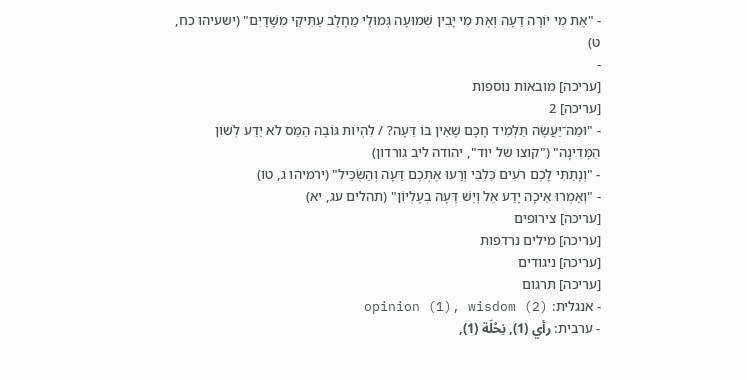- "אֶת מִי יוֹרֶה דֵעָה וְאֶת מִי יָבִין שְׁמוּעָה גְּמוּלֵי מֵחָלָב עַתִּיקֵי מִשָּׁדָיִם" (ישעיהו כח, ט)
-
[עריכה] מובאות נוספות
[עריכה] 2
- "וּמַה־יַּעֲשֶׂה תַּלְמִיד חָכָם שֶׁאֵין בּוֹ דֵּעָה? / לִהְיוֹת גּוֹבֶה הַמַּס לֹא יֵדַע לְשׁוֹן הַמְּדִינָה" ("קוצו של יוד", יהודה ליב גורדון)
- "וְנָתַתִּי לָכֶם רֹעִים כְּלִבִּי וְרָעוּ אֶתְכֶם דֵּעָה וְהַשְׂכֵּיל" (ירמיהו ג, טו)
- "וְאָמְרוּ אֵיכָה יָדַע אֵל וְיֵשׁ דֵּעָה בְעֶלְיוֹן" (תהלים עג, יא)
[עריכה] צירופים
[עריכה] מילים נרדפות
[עריכה] ניגודים
[עריכה] תרגום
- אנגלית: opinion (1), wisdom (2)
- ערבית: رأي (1), نِحْلَة (1),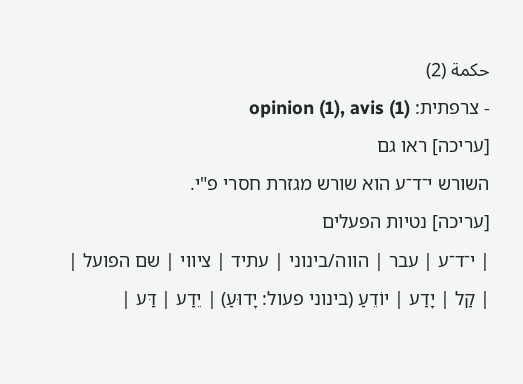حكمة (2)
- צרפתית: opinion (1), avis (1)
[עריכה] ראו גם
השורש י־ד־ע הוא שורש מגזרת חסרי פ"י.
[עריכה] נטיות הפעלים
| י־ד־ע | עבר | הווה/בינוני | עתיד | ציווי | שם הפועל |
| קַל | יָדַע | יוֹדֵעַ (בינוני פעול: יָדוּעַ) | יֵדַע | דַּע |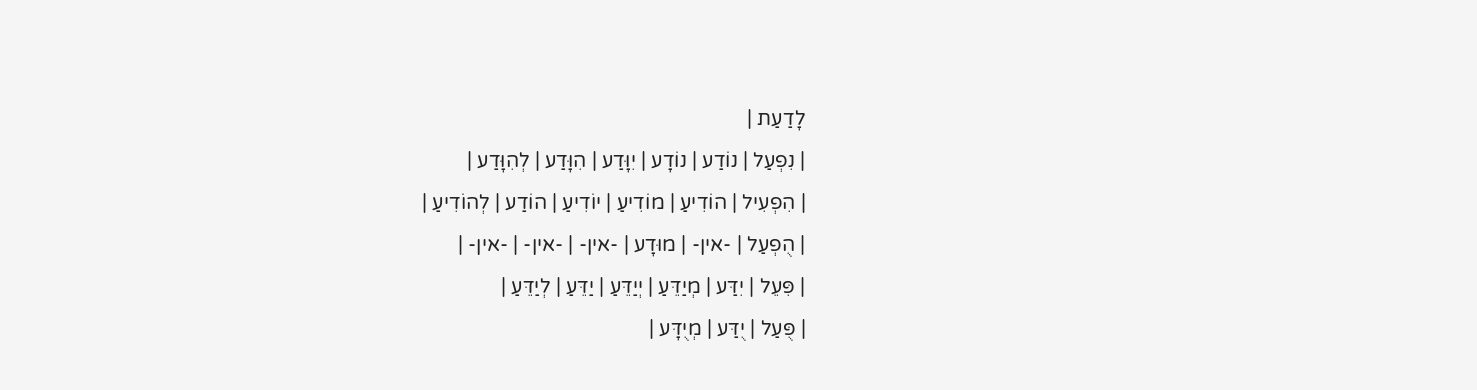לָדַעַת |
| נִפְעַל | נוֹדַע | נוֹדָע | יִוָּדַע | הִוָּדַע | לְהִוָּדַע |
| הִפְעִיל | הוֹדִיעַ | מוֹדִיעַ | יוֹדִיעַ | הוֹדַע | לְהוֹדִיעַ |
| הֻפְעַל | -אין- | מוּדָע | -אין- | -אין- | -אין- |
| פִּעֵל | יִדַּע | מְיַדֵּעַ | יְיַדֵּעַ | יַדֵּעַ | לְיַדֵּעַ |
| פֻּעַל | יֻדַּע | מְיֻדָּע |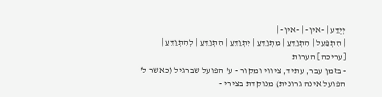יְיֻדַּע | -אין- | -אין- |
| הִתְפַּעֵל | הִתְוַדֵּעַ | מִתְוַדֵּעַ | יִתְוַדֵּעַ | הִתְוַדֵּעַ | לְהִתְוַדֵּעַ |
[עריכה] הערות
- בזמן עבר, עתיד, ציווי ומקור - ע' הפועל שברגיל (כאשר ל' הפועל אינה גרונית) מנוקדת בצירי -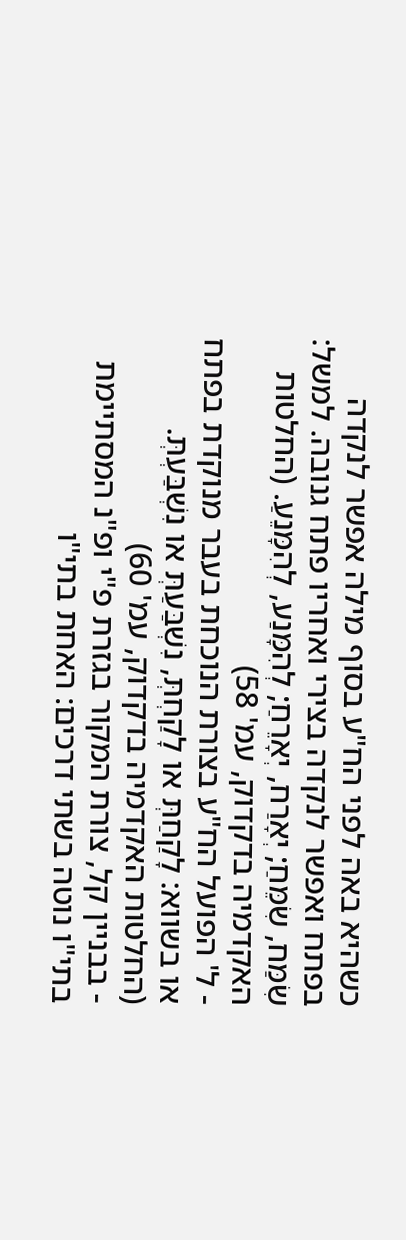כשהיא באה לפני הח"ע בסוף מילה אפשר לנקדה בפתח ואפשר לנקדה בצירי ואחריו פתח גנובה. למשל: שִׂמַּח, שִׂמֵּחַ; יְאָרַח, יְאָרֵחַ; לְהִמָּנַע, לְהִמָּנֵעַ. (החלטות האקדמיה בדקדוק, עמ' 58)
- ל' הפועל הח"ע בצורת הנוכחת בעבר מנוקדת בפתח או בשווא: לָקַחַתְּ או לָקַחְתְּ, נִשְׁבַּעַתְּ או נִשְׁבַּעְתְּ. (החלטות האקדמיה בדקדוק, עמ' 60)
- בבניין קל, צורת המקור בגזרת פ"י ופ"נ המסתיימת בתי"ו נוטה בשתי דרכים: האחת בתי"ו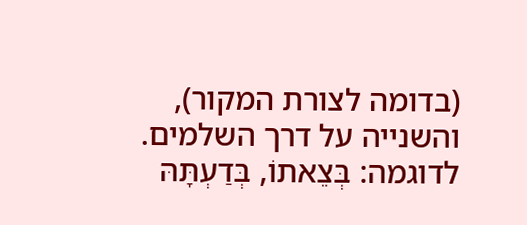(בדומה לצורת המקור), והשנייה על דרך השלמים. לדוגמה: בְּצֵאתוֹ, בְּדַעְתָּהּ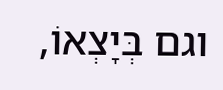וגם בְּיָצְאוֹ,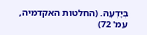בְּיָדְעָהּ. (החלטות האקדמיה, עמ' 72)